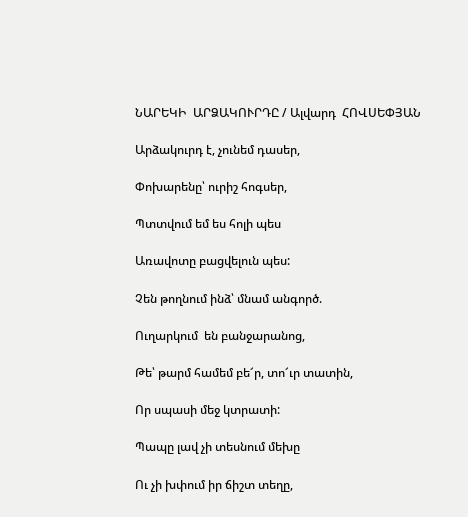ՆԱՐԵԿԻ  ԱՐՁԱԿՈՒՐԴԸ / Ալվարդ  ՀՈՎՍԵՓՅԱՆ

Արձակուրդ է, չունեմ դասեր,

Փոխարենը՝ ուրիշ հոգսեր,

Պտտվում եմ ես հոլի պես

Առավոտը բացվելուն պես:

Չեն թողնում ինձ՝ մնամ անգործ.

Ուղարկում  են բանջարանոց,

Թե՝ թարմ համեմ բե՜ր, տո՜ւր տատին,

Որ սպասի մեջ կտրատի:

Պապը լավ չի տեսնում մեխը

Ու չի խփում իր ճիշտ տեղը,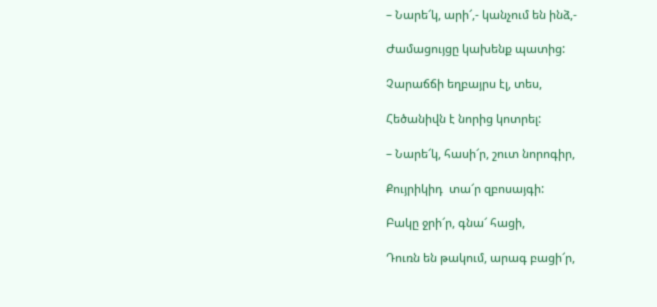– Նարե՜կ, արի՜,- կանչում են ինձ,-

Ժամացույցը կախենք պատից:

Չարաճճի եղբայրս էլ, տես,

Հեծանիվն է նորից կոտրել:

– Նարե՜կ, հասի՜ր, շուտ նորոգիր,

Քույրիկիդ  տա՜ր զբոսայգի:

Բակը ջրի՜ր, գնա՜ հացի,

Դուռն են թակում, արագ բացի՜ր,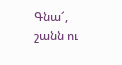Գնա՜, շանն ու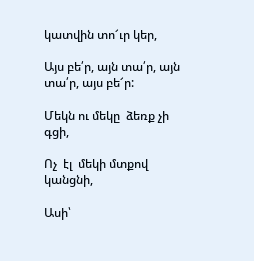կատվին տո՜ւր կեր,

Այս բե՛ր, այն տա՛ր, այն տա՛ր, այս բե՜ր:

Մեկն ու մեկը  ձեռք չի գցի,

Ոչ  էլ  մեկի մտքով  կանցնի,

Ասի՝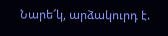Նարե՜կ, արձակուրդ է.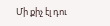Մի քիչ էլ դու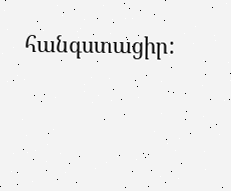հանգստացիր: